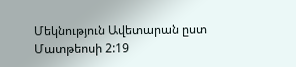Մեկնություն Ավետարան ըստ Մատթեոսի 2:19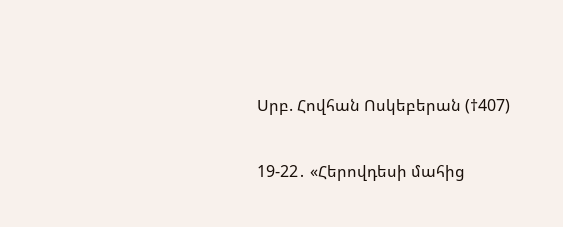Սրբ. Հովհան Ոսկեբերան (†407)

19-22․ «Հերովդեսի մահից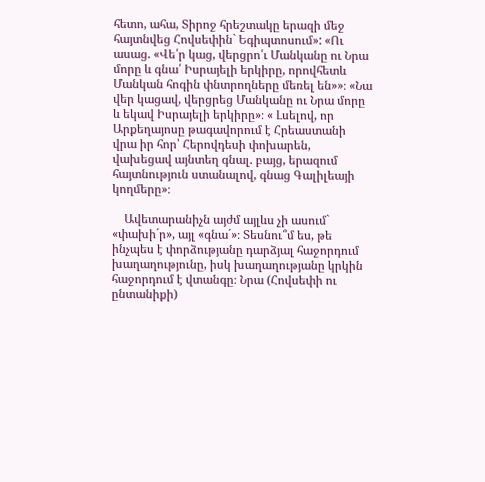հետո, ահա, Տիրոջ հրեշտակը երազի մեջ հայտնվեց Հովսեփին` Եգիպտոսում»: «Ու ասաց. «Վե՛ր կաց, վերցրո՛ւ Մանկանը ու Նրա մորը և գնա՛ Իսրայելի երկիրը, որովհետև Մանկան հոգին փնտրողները մեռել են»»։ «Նա վեր կացավ, վերցրեց Մանկանը ու Նրա մորը և եկավ Իսրայելի երկիրը»։ « Լսելով, որ Արքեղայոսը թագավորում է Հրեաստանի վրա իր հոր՝ Հերովդեսի փոխարեն, վախեցավ այնտեղ գնալ. բայց, երազում հայտնություն ստանալով, գնաց Գալիլեայի կողմերը»։

    Ավետարանիչն այժմ այլևս չի ասում` «փախի´ր», այլ «գնա´»։ Տեսնու՞մ ես, թե ինչպես է փորձությանը դարձյալ հաջորդում խաղաղությունը, իսկ խաղաղությանը կրկին հաջորդում է վտանգը։ Նրա (Հովսեփի ու ընտանիքի)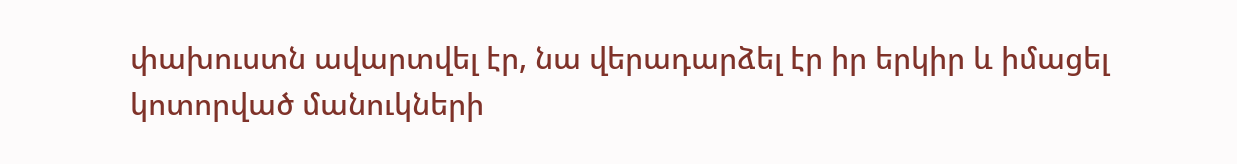փախուստն ավարտվել էր, նա վերադարձել էր իր երկիր և իմացել կոտորված մանուկների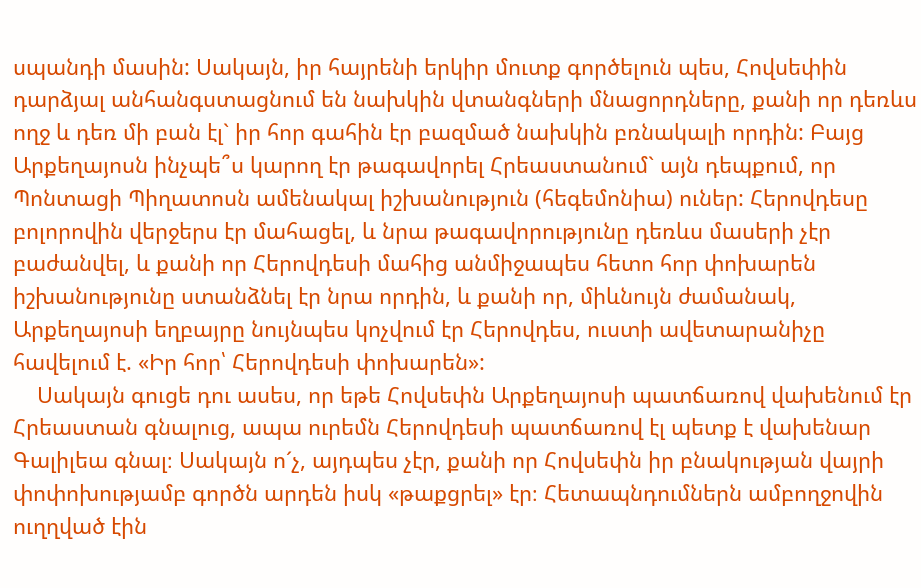սպանդի մասին: Սակայն, իր հայրենի երկիր մուտք գործելուն պես, Հովսեփին դարձյալ անհանգստացնում են նախկին վտանգների մնացորդները, քանի որ դեռևս ողջ և դեռ մի բան էլ` իր հոր գահին էր բազմած նախկին բռնակալի որդին: Բայց Արքեղայոսն ինչպե՞ս կարող էր թագավորել Հրեաստանում` այն դեպքում, որ Պոնտացի Պիղատոսն ամենակալ իշխանություն (հեգեմոնիա) ուներ: Հերովդեսը բոլորովին վերջերս էր մահացել, և նրա թագավորությունը դեռևս մասերի չէր բաժանվել, և քանի որ Հերովդեսի մահից անմիջապես հետո հոր փոխարեն իշխանությունը ստանձնել էր նրա որդին, և քանի որ, միևնույն ժամանակ, Արքեղայոսի եղբայրը նույնպես կոչվում էր Հերովդես, ուստի ավետարանիչը հավելում է. «Իր հոր՝ Հերովդեսի փոխարեն»:
    Սակայն գուցե դու ասես, որ եթե Հովսեփն Արքեղայոսի պատճառով վախենում էր Հրեաստան գնալուց, ապա ուրեմն Հերովդեսի պատճառով էլ պետք է վախենար Գալիլեա գնալ։ Սակայն ո´չ, այդպես չէր, քանի որ Հովսեփն իր բնակության վայրի փոփոխությամբ գործն արդեն իսկ «թաքցրել» էր։ Հետապնդումներն ամբողջովին ուղղված էին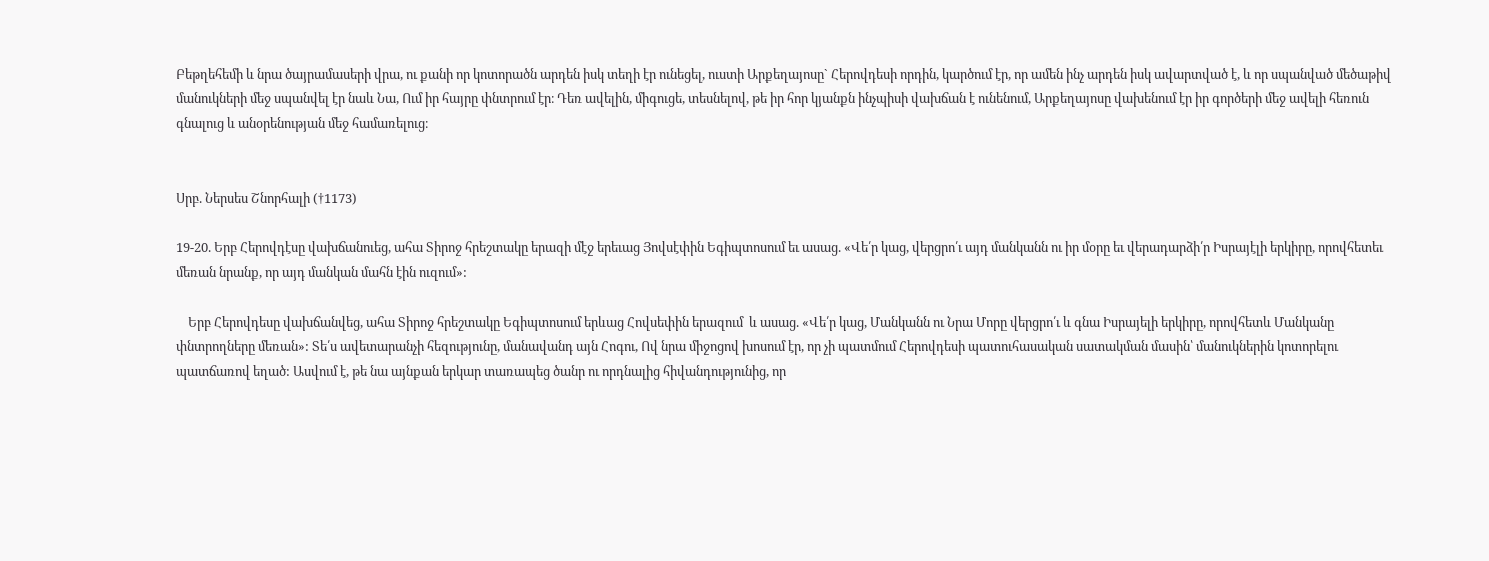Բեթղեհեմի և նրա ծայրամասերի վրա, ու քանի որ կոտորածն արդեն իսկ տեղի էր ունեցել, ուստի Արքեղայոսը` Հերովդեսի որդին, կարծում էր, որ ամեն ինչ արդեն իսկ ավարտված է, և որ սպանված մեծաթիվ մանուկների մեջ սպանվել էր նաև Նա, Ում իր հայրը փնտրում էր։ Դեռ ավելին, միգուցե, տեսնելով, թե իր հոր կյանքն ինչպիսի վախճան է ունենում, Արքեղայոսը վախենում էր իր գործերի մեջ ավելի հեռուն գնալուց և անօրենության մեջ համառելուց։


Սրբ. Ներսես Շնորհալի (†1173)

19-20. Երբ Հերովդէսը վախճանուեց, ահա Տիրոջ հրեշտակը երազի մէջ երեւաց Յովսէփին Եգիպտոսում եւ ասաց. «Վե՛ր կաց, վերցրո՛ւ այդ մանկանն ու իր մօրը եւ վերադարձի՛ր Իսրայէլի երկիրը, որովհետեւ մեռան նրանք, որ այդ մանկան մահն էին ուզում»:

    Երբ Հերովդեսը վախճանվեց, ահա Տիրոջ հրեշտակը Եգիպտոսում երևաց Հովսեփին երազում  և ասաց. «Վե՛ր կաց, Մանկանն ու Նրա Մորը վերցրո՛ւ և գնա Իսրայելի երկիրը, որովհետև Մանկանը փնտրողները մեռան»: Տե՛ս ավետարանչի հեզությունը, մանավանդ այն Հոգու, Ով նրա միջոցով խոսում էր, որ չի պատմում Հերովդեսի պատուհասական սատակման մասին՝ մանուկներին կոտորելու պատճառով եղած: Ասվում է, թե նա այնքան երկար տառապեց ծանր ու որդնալից հիվանդությունից, որ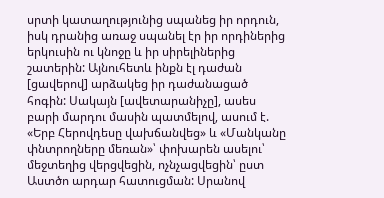սրտի կատաղությունից սպանեց իր որդուն, իսկ դրանից առաջ սպանել էր իր որդիներից երկուսին ու կնոջը և իր սիրելիներից շատերին: Այնուհետև ինքն էլ դաժան [ցավերով] արձակեց իր դաժանացած հոգին: Սակայն [ավետարանիչը], ասես բարի մարդու մասին պատմելով, ասում է. «Երբ Հերովդեսը վախճանվեց» և «Մանկանը փնտրողները մեռան»՝ փոխարեն ասելու՝ մեջտեղից վերցվեցին, ոչնչացվեցին՝ ըստ Աստծո արդար հատուցման: Սրանով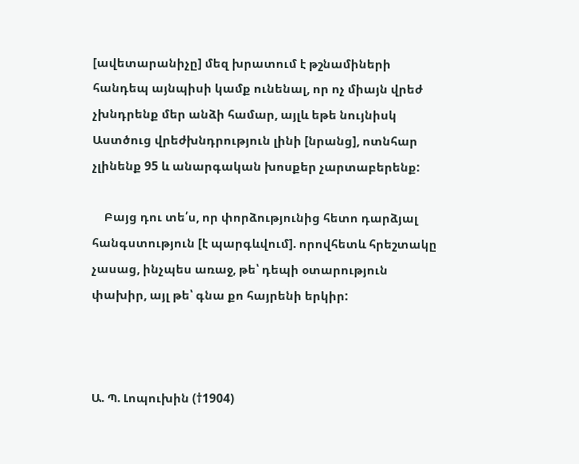[ավետարանիչը] մեզ խրատում է թշնամիների հանդեպ այնպիսի կամք ունենալ, որ ոչ միայն վրեժ չխնդրենք մեր անձի համար, այլև եթե նույնիսկ Աստծուց վրեժխնդրություն լինի [նրանց], ոտնհար չլինենք 95 և անարգական խոսքեր չարտաբերենք:

    Բայց դու տե՛ս, որ փորձությունից հետո դարձյալ հանգստություն [է պարգևվում]. որովհետև հրեշտակը չասաց, ինչպես առաջ, թե՝ դեպի օտարություն փախիր, այլ թե՝ գնա քո հայրենի երկիր:



Ա. Պ. Լոպուխին (†1904)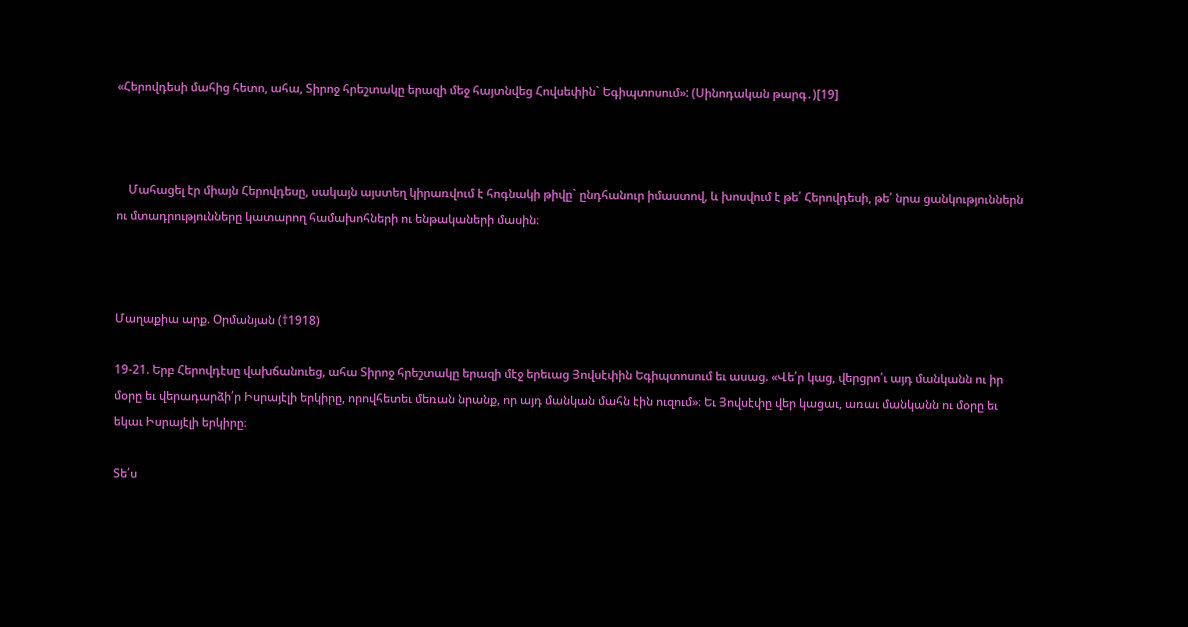«Հերովդեսի մահից հետո, ահա, Տիրոջ հրեշտակը երազի մեջ հայտնվեց Հովսեփին` Եգիպտոսում»: (Սինոդական թարգ․)[19]



    Մահացել էր միայն Հերովդեսը, սակայն այստեղ կիրառվում է հոգնակի թիվը` ընդհանուր իմաստով, և խոսվում է թե՛ Հերովդեսի, թե՛ նրա ցանկություններն ու մտադրությունները կատարող համախոհների ու ենթակաների մասին։



Մաղաքիա արք. Օրմանյան (†1918)

19-21. Երբ Հերովդէսը վախճանուեց, ահա Տիրոջ հրեշտակը երազի մէջ երեւաց Յովսէփին Եգիպտոսում եւ ասաց. «Վե՛ր կաց, վերցրո՛ւ այդ մանկանն ու իր մօրը եւ վերադարձի՛ր Իսրայէլի երկիրը, որովհետեւ մեռան նրանք, որ այդ մանկան մահն էին ուզում»։ Եւ Յովսէփը վեր կացաւ, առաւ մանկանն ու մօրը եւ եկաւ Իսրայէլի երկիրը։

Տե՛ս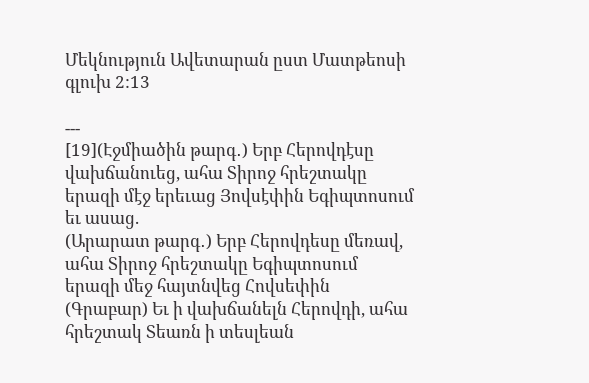Մեկնություն Ավետարան ըստ Մատթեոսի գլուխ 2:13

---
[19](Էջմիածին թարգ․) Երբ Հերովդէսը վախճանուեց, ահա Տիրոջ հրեշտակը երազի մէջ երեւաց Յովսէփին Եգիպտոսում եւ ասաց.
(Արարատ թարգ․) Երբ Հերովդեսը մեռավ, ահա Տիրոջ հրեշտակը Եգիպտոսում երազի մեջ հայտնվեց Հովսեփին
(Գրաբար) Եւ ի վախճանելն Հերովդի, ահա հրեշտակ Տեառն ի տեսլեան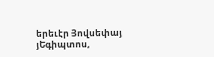երեւէր Յովսեփայ յԵգիպտոս,